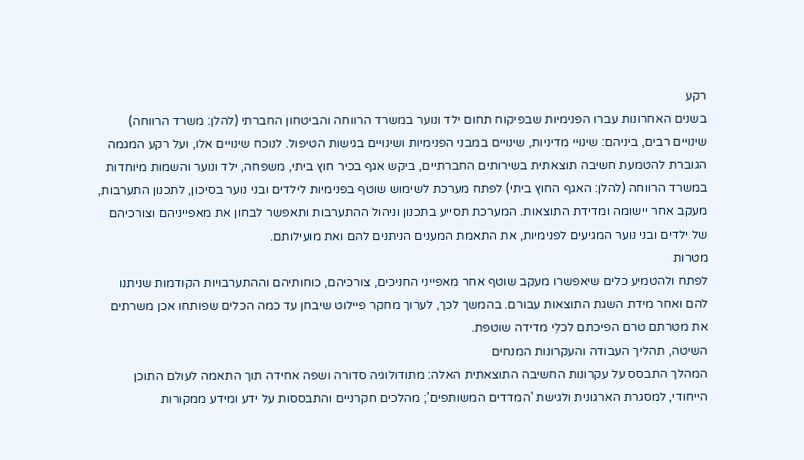רקע
בשנים האחרונות עברו הפנימיות שבפיקוח תחום ילד ונוער במשרד הרווחה והביטחון החברתי (להלן: משרד הרווחה) שינויים רבים, ביניהם: שינויי מדיניות, שינויים במבני הפנימיות ושינויים בגישות הטיפול. לנוכח שינויים אלו, ועל רקע המגמה הגוברת להטמעת חשיבה תוצאתית בשירותים החברתיים, ביקש אגף בכיר חוץ ביתי, משפחה, ילד ונוער והשמות מיוחדות במשרד הרווחה (להלן: האגף החוץ ביתי) לפתח מערכת לשימוש שוטף בפנימיות לילדים ובני נוער בסיכון, לתכנון התערבות, מעקב אחר יישומה ומדידת התוצאות. המערכת תסייע בתכנון וניהול ההתערבות ותאפשר לבחון את מאפייניהם וצורכיהם של ילדים ובני נוער המגיעים לפנימיות, את התאמת המענים הניתנים להם ואת מועילותם.
מטרות
לפתח ולהטמיע כלים שיאפשרו מעקב שוטף אחר מאפייני החניכים, צורכיהם, כוחותיהם וההתערבויות הקודמות שניתנו להם ואחר מידת השגת התוצאות עבורם. בהמשך לכך, לערוך מחקר פיילוט שיבחן עד כמה הכלים שפותחו אכן משרתים את מטרתם טרם הפיכתם לכלֵי מדידה שוטפת.
השיטה, תהליך העבודה והעקרונות המנחים
המהלך התבסס על עקרונות החשיבה התוצאתית האלה: מתודולוגיה סדורה ושפה אחידה תוך התאמה לעולם התוכן הייחודי, למסגרת הארגונית ולגישת 'המדדים המשותפים'; מהלכים חקרניים והתבססות על ידע ומידע ממקורות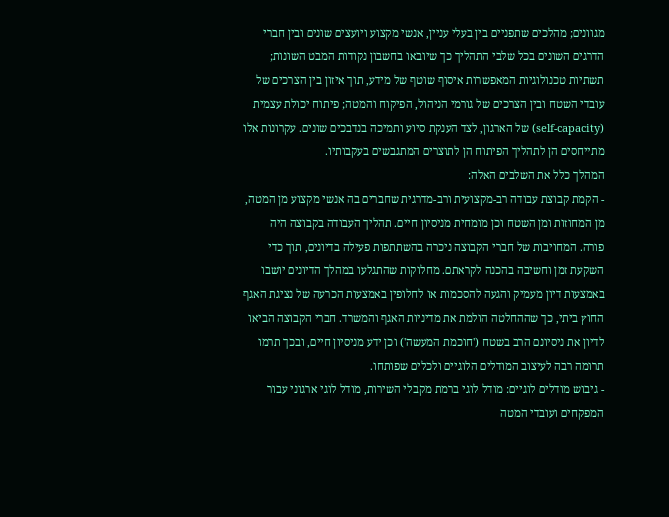מגוונים; מהלכים שתפניים בין בעלי עניין, אנשי מקצוע ויועצים שונים ובין חברי הדרגים השונים בכל שלבי התהליך כך שיובאו בחשבון נקודות המבט השונות; תשתיות טכנולוגיות המאפשרות איסוף שוטף של מידע, תוך איזון בין הצרכים של עובדי השטח ובין הצרכים של גורמי הניהול, הפיקוח והמטה; פיתוח יכולת עצמית (self-capacity) של הארגון, לצד הענקת סיוע ותמיכה בנדבכים שונים. עקרונות אלו מתייחסים הן לתהליך הפיתוח הן לתוצרים המתגבשים בעקבותיו.
המהלך כלל את השלבים האלה:
- הקמת קבוצת עבודה רב-מקצועית ורב-מדרגית שחברים בה אנשי מקצוע מן המטה, מן המחוזות ומן השטח וכן מומחית מניסיון חיים. תהליך העבודה בקבוצה היה פורה. המחויבות של חברי הקבוצה ניכרה בהשתתפות פעילה בדיונים, תוך כדי השקעת זמן וחשיבה בהכנה לקראתם. מחלוקות שהתגלעו במהלך הדיונים יושבו באמצעות דיון מעמיק והגעה להסכמות או לחלופין באמצעות הכרעה של נציגת האגף החוץ ביתי, כך שההחלטה הולמת את מדיניות האגף והמשרד. חברי הקבוצה הביאו לדיון את ניסיונם הרב בשטח ('חוכמת המעשה') וכן ידע מניסיון חיים, ובכך תרמו תרומה רבה לעיצוב המודלים הלוגיים ולכלים שפותחו.
- גיבוש מודלים לוגיים: מודל לוגי ברמת מקבלי השירות, מודל לוגי ארגוני עבור המפקחים ועובדי המטה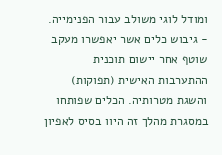ומודל לוגי משולב עבור הפנימייה.
- גיבוש כלים אשר יאפשרו מעקב שוטף אחר יישום תוכנית ההתערבות האישית (תפוקות) והשגת מטרותיה. הכלים שפותחו במסגרת מהלך זה היוו בסיס לאפיון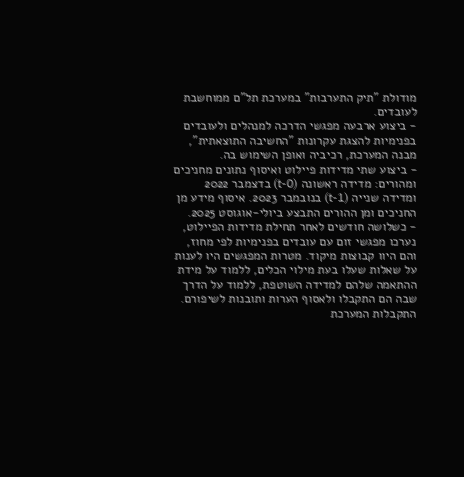מודולת "תיק התערבות" במערכת תל"ם ממוחשבת לעובדים.
- ביצוע ארבעה מפגשי הדרכה למנהלים ולעובדים בפנימיות להצגת עקרונות "החשיבה התוצאתית", מבנה המערכת, רכיביה ואופן השימוש בה.
- ביצוע שתי מדידות פיילוט ואיסוף נתונים מחניכים ומהורים: מדידה ראשונה (t-0) בדצמבר 2022 ומדידה שנייה (t-1) בנובמבר 2023. איסוף מידע מן החניכים ומן ההורים התבצע ביולי-אוגוסט 2025.
- כשלושה חודשים לאחר תחילת מדידות הפיילוט, נערכו מפגשי זום עם עובדים בפנימיות לפי מחוז, והם היוו קבוצות מיקוד. מטרות המפגשים היו לענות על שאלות שעלו בעת מילוי הכלים, ללמוד על מידת ההתאמה שלהם למדידה השוטפת, ללמוד על הדרך שבה הם התקבלו ולאסוף הערות ותובנות לשיפורם.
התקבלות המערכת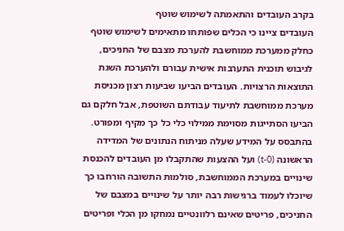בקרב העובדים והתאמתה לשימוש שוטף
העובדים ציינו כי הכלים שפותחו מתאימים לשימוש שוטף כחלק ממערכת ממוחשבת להערכת מצבם של החניכים, לגיבוש תוכנית התערבות אישית עבורם ולהערכת השגת התוצאות הרצויות. העובדים הביעו שביעות רצון מכניסת מערכת ממוחשבת לתיעוד עבודתם השוטפת, אבל חלקם גם הביעו הסתייגות מסוימת ממילוי כלי כל כך מקיף ומפורט. בהתבסס על המידע שעלה מניתוח הנתונים של המדידה הראשונה (t-0) ועל ההצעות שהתקבלו מן העובדים להכנסת שינויים במערכת הממוחשבת, סולמות התשובה הורחבו כך שיוכלו לעמוד ברגישות רבה יותר על שינויים במצבם של החניכים, פריטים שאינם רלוונטיים נמחקו מן הכלי ופריטים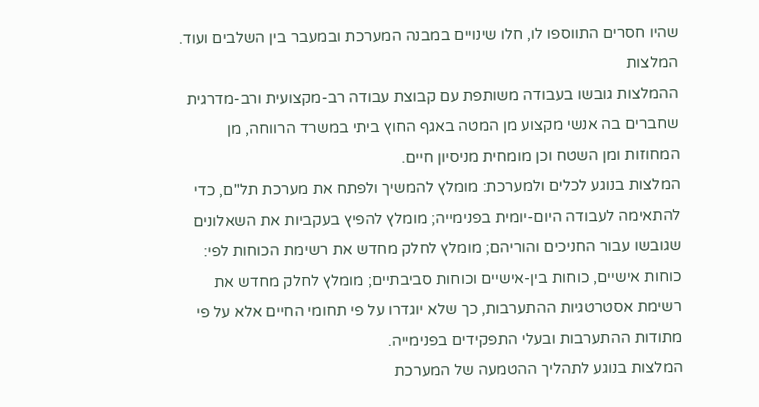שהיו חסרים התווספו לו, חלו שינויים במבנה המערכת ובמעבר בין השלבים ועוד.
המלצות
ההמלצות גובשו בעבודה משותפת עם קבוצת עבודה רב-מקצועית ורב-מדרגית שחברים בה אנשי מקצוע מן המטה באגף החוץ ביתי במשרד הרווחה, מן המחוזות ומן השטח וכן מומחית מניסיון חיים.
המלצות בנוגע לכלים ולמערכת: מומלץ להמשיך ולפתח את מערכת תל"ם, כדי להתאימה לעבודה היום-יומית בפנימייה; מומלץ להפיץ בעקביות את השאלונים שגובשו עבור החניכים והוריהם; מומלץ לחלק מחדש את רשימת הכוחות לפי: כוחות אישיים, כוחות בין-אישיים וכוחות סביבתיים; מומלץ לחלק מחדש את רשימת אסטרטגיות ההתערבות, כך שלא יוגדרו על פי תחומי החיים אלא על פי מתודות ההתערבות ובעלי התפקידים בפנימייה.
המלצות בנוגע לתהליך ההטמעה של המערכת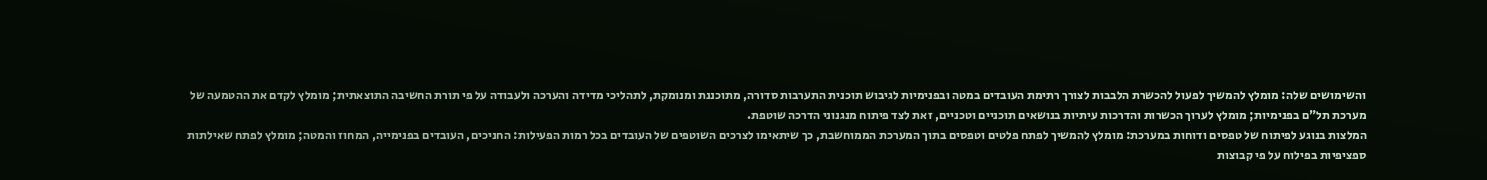והשימושים שלה: מומלץ להמשיך לפעול להכשרת הלבבות לצורך רתימת העובדים במטה ובפנימיות לגיבוש תוכנית התערבות סדורה, מתוכננת ומנומקת, לתהליכי מדידה והערכה ולעבודה על פי תורת החשיבה התוצאתית; מומלץ לקדם את ההטמעה של מערכת תל"ם בפנימיות; מומלץ לערוך הכשרות והדרכות עיתיות בנושאים תוכניים וטכניים, זאת לצד פיתוח מנגנוני הדרכה שוטפת.
המלצות בנוגע לפיתוח של טפסים ודוחות במערכת: מומלץ להמשיך לפתח פלטים וטפסים בתוך המערכת הממוחשבת, כך שיתאימו לצרכים השוטפים של העובדים בכל רמות הפעילות: החניכים, העובדים בפנימייה, המחוז והמטה; מומלץ לפתח שאילתות ספציפיות בפילוח על פי קבוצות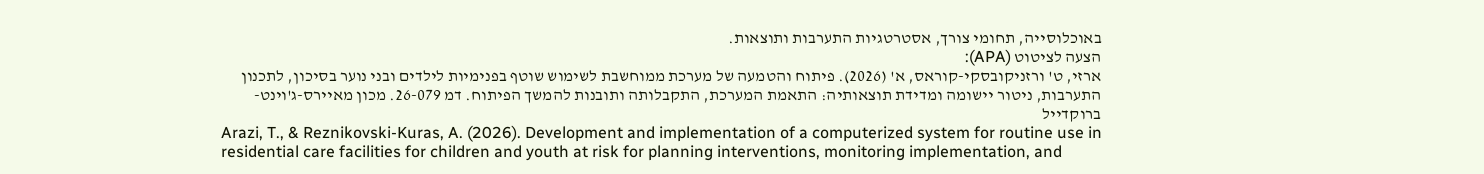באוכלוסייה, תחומי צורך, אסטרטגיות התערבות ותוצאות.
הצעה לציטוט (APA):
ארזי, ט' ורזניקובסקי-קוראס, א' (2026). פיתוח והטמעה של מערכת ממוחשבת לשימוש שוטף בפנימיות לילדים ובני נוער בסיכון, לתכנון התערבות, ניטור יישומה ומדידת תוצאותיה: התאמת המערכת, התקבלותה ותובנות להמשך הפיתוח. דמ 26-079. מכון מאיירס-ג'וינט-ברוקדייל
Arazi, T., & Reznikovski-Kuras, A. (2026). Development and implementation of a computerized system for routine use in residential care facilities for children and youth at risk for planning interventions, monitoring implementation, and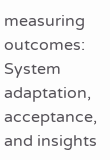measuring outcomes: System adaptation, acceptance, and insights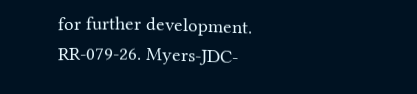for further development. RR-079-26. Myers-JDC-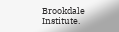Brookdale Institute.